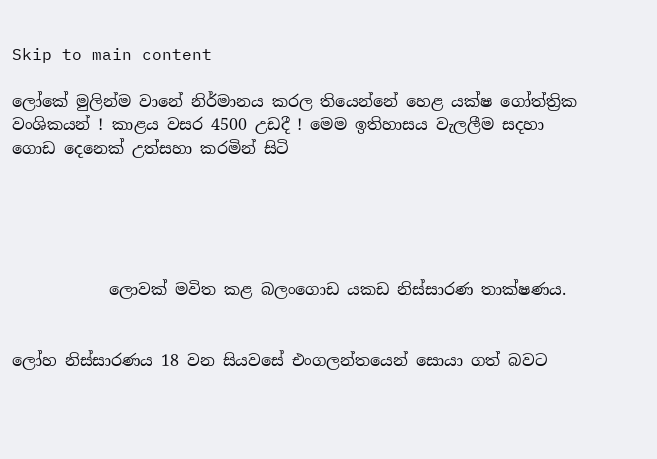Skip to main content

ලෝකේ මුලින්ම වානේ නිර්මානය කරල තියෙන්නේ හෙළ යක්ෂ ගෝත්ත්‍රික වංශිකයන් ! කාළය වසර 4500 උඩදී ! මෙම ඉතිහාසය වැලලීම සදහා ගොඩ දෙනෙක් උත්සහා කරමින් සිටි





            ලොවක් මවිත කළ බලංගොඩ යකඩ නිස්සාරණ තාක්ෂණය.


ලෝහ නිස්සාරණය 18 වන සියවසේ එංගලන්තයෙන් සොයා ගත් බවට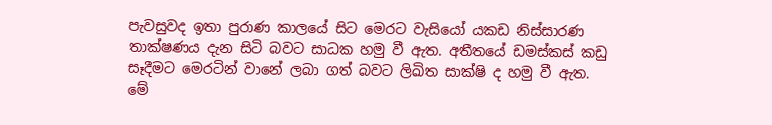පැවසුවද ඉතා පුරාණ කාලයේ සිට මෙරට වැසියෝ යකඩ නිස්සාරණ තාක්ෂණය දැන සිටි බවට සාධක හමු වී ඇත. අතීතයේ ඩමස්කස් කඩු  සෑදීමට මෙරටින් වානේ ලබා ගත් බවට ලිඛිත සාක්ෂි ද හමු වී ඇත. මේ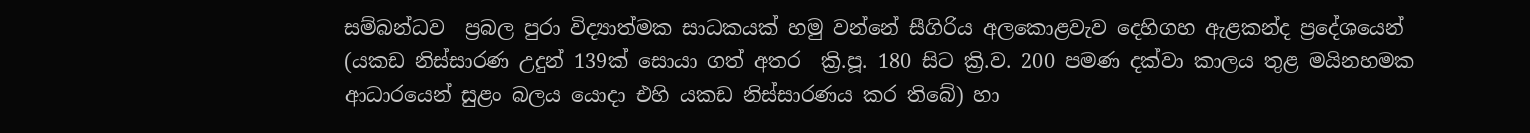සම්බන්ධව  ප්‍රබල පුරා විද්‍යාත්මක සාධකයක් හමු වන්නේ සීගිරිය අලකොළවැව දෙහිගහ ඇළකන්ද ප්‍රදේශයෙන් (යකඩ නිස්සාරණ උදුන් 139ක් සොයා ගත් අතර  ක්‍රි.පූ. 180 සිට ක්‍රි.ව. 200 පමණ දක්වා කාලය තුළ මයිනහමක ආධාරයෙන් සුළං බලය යොදා එහි යකඩ නිස්සාරණය කර තිබේ) හා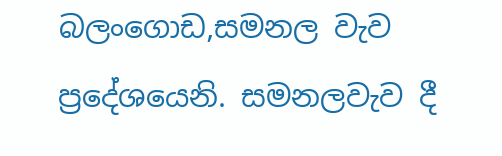බලංගොඩ,සමනල වැව ප්‍රදේශයෙනි. සමනලවැව දී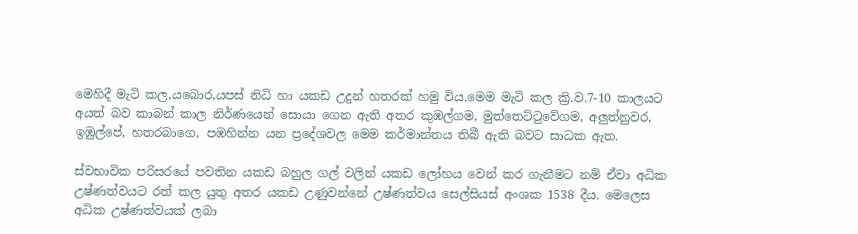මෙහිදී මැටි කල,යබොර,යපස් නිධි හා යකඩ උදුන් හතරක් හමු විය.මෙම මැටි කල ක්‍රි.ව.7-10 කාලයට අයත් බව කාබන් කාල නිර්ණයෙන් සොයා ගෙන ඇති අතර කුඹල්ගම, මුත්තෙට්ටුවේගම, අලුත්නුවර, ඉඹුල්පේ, හතරබාගෙ, පඹහින්න යන ප්‍රදේශවල මෙම කර්මාන්තය තිබී ඇති බවට සාධක ඇත.

ස්වභාවික පරිසරයේ පවතින යකඩ බහුල ගල් වලින් යකඩ ලෝහය වෙන් කර ගැනීමට නම් ඒවා අධික උෂ්ණත්වයට රත් කල යුතු අතර යකඩ උණුවන්නේ උෂ්ණත්වය සෙල්සියස් අංශක 1538 දීය. මෙලෙස අධික උෂ්ණත්වයක් ලබා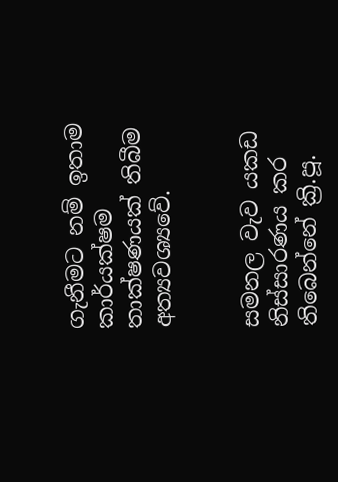ගැනීමට නම් ඉතාම කාර්යක්ෂම තාක්ෂණයක් තිබීම අත්‍යවශ්‍යවේ.


සමනල වැව යකඩ නිස්සාරණය කර තිබෙන්නේ ක්‍රි.පූ.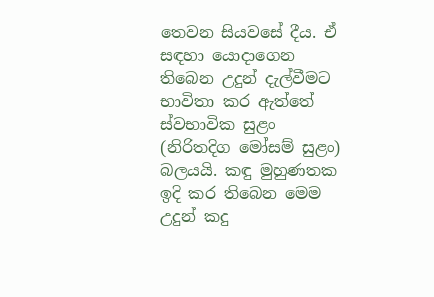තෙවන සියවසේ දීය. ඒ සඳහා යොදාගෙන තිබෙන උදුන් දැල්වීමට භාවිතා කර ඇත්තේ ස්වභාවික සුළං (නිරිතදිග මෝසම් සුළං) බලයයි. කඳු මුහුණතක ඉදි කර තිබෙන මෙම උදුන් කදු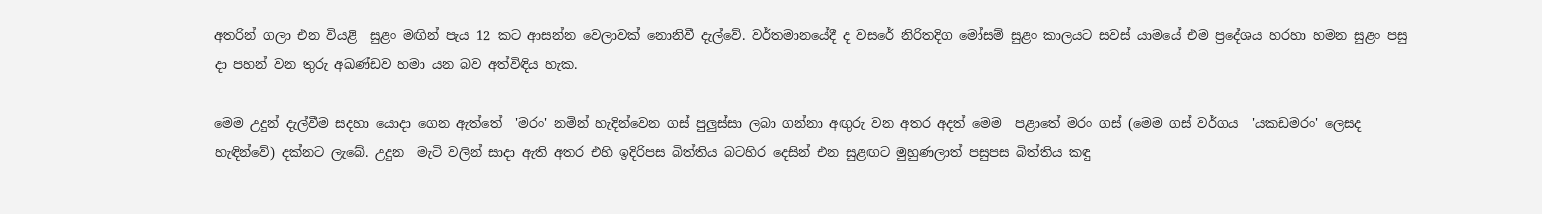අතරින් ගලා එන වියළි  සුළං මඟින් පැය 12 කට ආසන්න වෙලාවක් නොනිවී දැල්වේ. වර්තමානයේදී ද වසරේ නිරිතදිග මෝසම් සුළං කාලයට සවස් යාමයේ එම ප්‍රදේශය හරහා හමන සුළං පසු දා පහන් වන තුරු අඛණ්ඩව හමා යන බව අත්විඳිය හැක.

මෙම උදුන් දැල්වීම සදහා යොදා ගෙන ඇත්තේ  'මරං' නමින් හැදින්වෙන ගස් පුලුස්සා ලබා ගන්නා අඟුරු වන අතර අදත් මෙම  පළාතේ මරං ගස් (මෙම ගස් වර්ගය  'යකඩමරං' ලෙසද හැඳින්වේ) දක්නට ලැබේ. උදුන  මැටි වලින් සාදා ඇති අතර එහි ඉදිරිපස බිත්තිය බටහිර දෙසින් එන සුළඟට මුහුණලාත් පසුපස බිත්තිය කඳු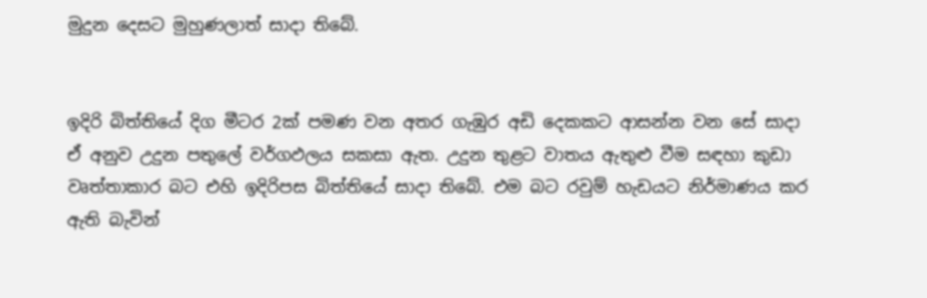මුදුන දෙසට මුහුණලාත් සාදා තිබේ.


ඉදිරි බිත්තියේ දිග මීටර 2ක් පමණ වන අතර ගැඹුර අඩි දෙකකට ආසන්න වන සේ සාදා ඒ අනුව උදුන පතුලේ වර්ගඵලය සකසා ඇත. උදුන තුළට වාතය ඇතුළු වීම සඳහා කුඩා වෘත්තාකාර බට එහි ඉදිරිපස බිත්තියේ සාදා තිබේ. එම බට රවුම් හැඩයට නිර්මාණය කර ඇති බැවින්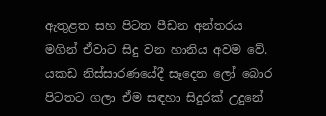ඇතුළත සහ පිටත පීඩන අන්තරය මගින් ඒවාට සිදු වන හානිය අවම වේ. යකඩ නිස්සාරණයේදී සෑදෙන ලෝ බොර පිටතට ගලා ඒම සඳහා සිදුරක් උදුනේ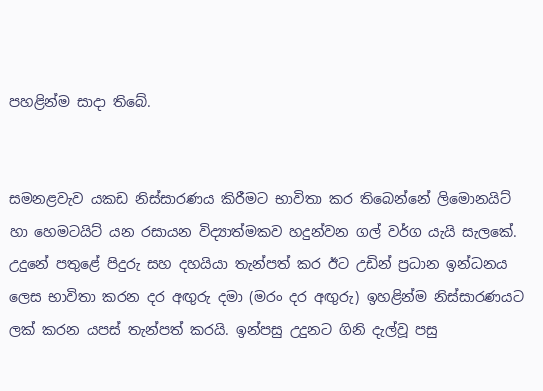පහළින්ම සාදා තිබේ.


සමනළවැව යකඩ නිස්සාරණය කිරීමට භාවිතා කර තිබෙන්නේ ලිමොනයිට් හා හෙමටයිට් යන රසායන විද්‍යාත්මකව හදුන්වන ගල් වර්ග යැයි සැලකේ. උදුනේ පතුළේ පිදුරු සහ දහයියා තැන්පත් කර ඊට උඩින් ප්‍රධාන ඉන්ධනය ලෙස භාවිතා කරන දර අඟුරු දමා (මරං දර අඟුරු) ඉහළින්ම නිස්සාරණයට ලක් කරන යපස් තැන්පත් කරයි. ඉන්පසු උදුනට ගිනි දැල්වූ පසු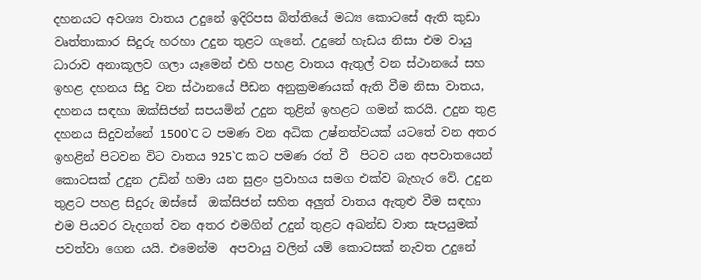දහනයට අවශ්‍ය වාතය උදුනේ ඉදිරිපස බිත්තියේ මධ්‍ය කොටසේ ඇති කුඩා වෘත්තාකාර සිදුරු හරහා උදුන තුළට ගැනේ. උදුනේ හැඩය නිසා එම වායු ධාරාව අනාකූලව ගලා යෑමෙන් එහි පහළ වාතය ඇතුල් වන ස්ථානයේ සහ ඉහළ දහනය සිදු වන ස්ථානයේ පීඩන අනුක්‍රමණයක් ඇති වීම නිසා වාතය, දහනය සඳහා ඔක්සිජන් සපයමින් උදුන තුළින් ඉහළට ගමන් කරයි. උදුන තුළ දහනය සිදුවන්නේ 1500`C ට පමණ වන අධික උෂ්නත්වයක් යටතේ වන අතර ඉහළින් පිටවන විට වාතය 925`C කට පමණ රත් වී  පිටව යන අපවාතයෙන් කොටසක් උදුන උඩින් හමා යන සුළං ප්‍රවාහය සමග එක්ව බැහැර වේ. උදුන තුළට පහළ සිදුරු ඔස්සේ  ඔක්සිජන් සහිත අලුත් වාතය ඇතුළු වීම සඳහා එම පියවර වැදගත් වන අතර එමගින් උදුන් තුළට අඛන්ඩ වාත සැපයුමක් පවත්වා ගෙන යයි. එමෙන්ම  අපවායු වලින් යම් කොටසක් නැවත උදුනේ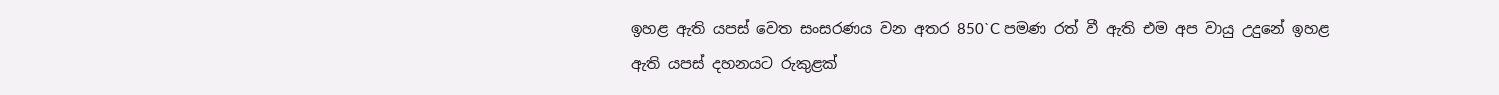ඉහළ ඇති යපස් වෙත සංසරණය වන අතර 850`C පමණ රත් වී ඇති එම අප වායු උදුනේ ඉහළ ඇති යපස් දහනයට රුකුළක්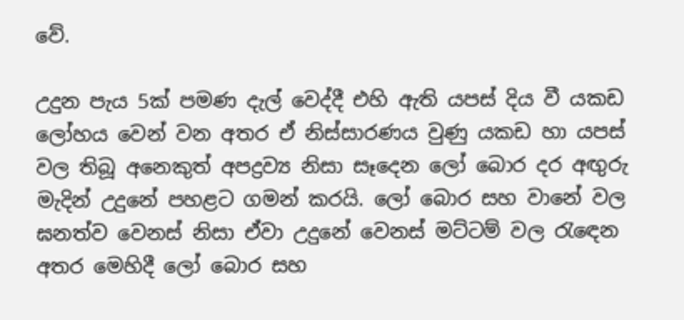වේ.

උදුන පැය 5ක් පමණ දැල් වෙද්දී එහි ඇති යපස් දිය වී යකඩ ලෝහය වෙන් වන අතර ඒ නිස්සාරණය වුණු යකඩ හා යපස් වල තිබූ අනෙකුත් අපද්‍රව්‍ය නිසා සෑදෙන ලෝ බොර දර අඟුරු මැදින් උදුනේ පහළට ගමන් කරයි. ලෝ බොර සහ වානේ වල ඝනත්ව වෙනස් නිසා ඒවා උදුනේ වෙනස් මට්ටම් වල රැඳෙන අතර මෙහිදී ලෝ බොර සහ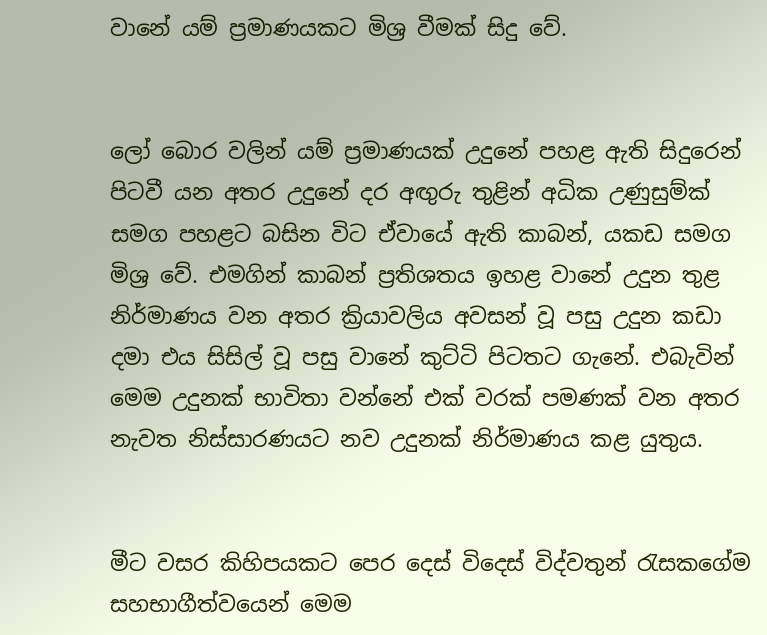වානේ යම් ප්‍රමාණයකට මිශ්‍ර වීමක් සිදු වේ.


ලෝ බොර වලින් යම් ප්‍රමාණයක් උදුනේ පහළ ඇති සිදුරෙන් පිටවී යන අතර උදුනේ දර අඟුරු තුළින් අධික උණුසුම්ක් සමග පහළට බසින විට ඒවායේ ඇති කාබන්, යකඩ සමග මිශ්‍ර වේ. එමගින් කාබන් ප්‍රතිශතය ඉහළ වානේ උදුන තුළ නිර්මාණය වන අතර ක්‍රියාවලිය අවසන් වූ පසු උදුන කඩා දමා එය සිසිල් වූ පසු වානේ කුට්ටි පිටතට ගැනේ. එබැවින් මෙම උදුනක් භාවිතා වන්නේ එක් වරක් පමණක් වන අතර නැවත නිස්සාරණයට නව උදුනක් නිර්මාණය කළ යුතුය.


මීට වසර කිහිපයකට පෙර දෙස් විදෙස් විද්වතුන් රැසකගේම සහභාගීත්වයෙන් මෙම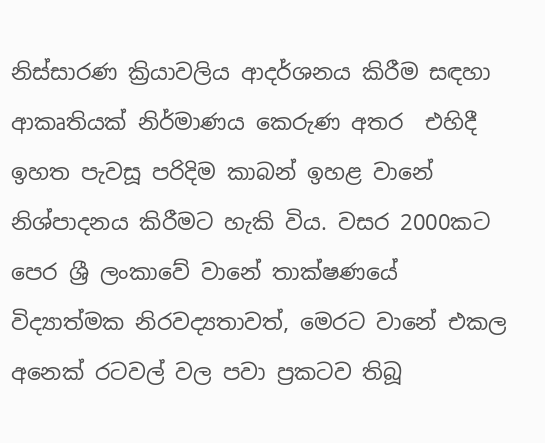නිස්සාරණ ක්‍රියාවලිය ආදර්ශනය කිරීම සඳහා ආකෘතියක් නිර්මාණය කෙරුණ අතර  එහිදී ඉහත පැවසූ පරිදිම කාබන් ඉහළ වානේ නිශ්පාදනය කිරීමට හැකි විය. වසර 2000කට පෙර ශ්‍රී ලංකාවේ වානේ තාක්ෂණයේ විද්‍යාත්මක නිරවද්‍යතාවත්, මෙරට වානේ එකල අනෙක් රටවල් වල පවා ප්‍රකටව තිබූ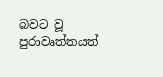බවට වූ පුරාවෘත්තයත්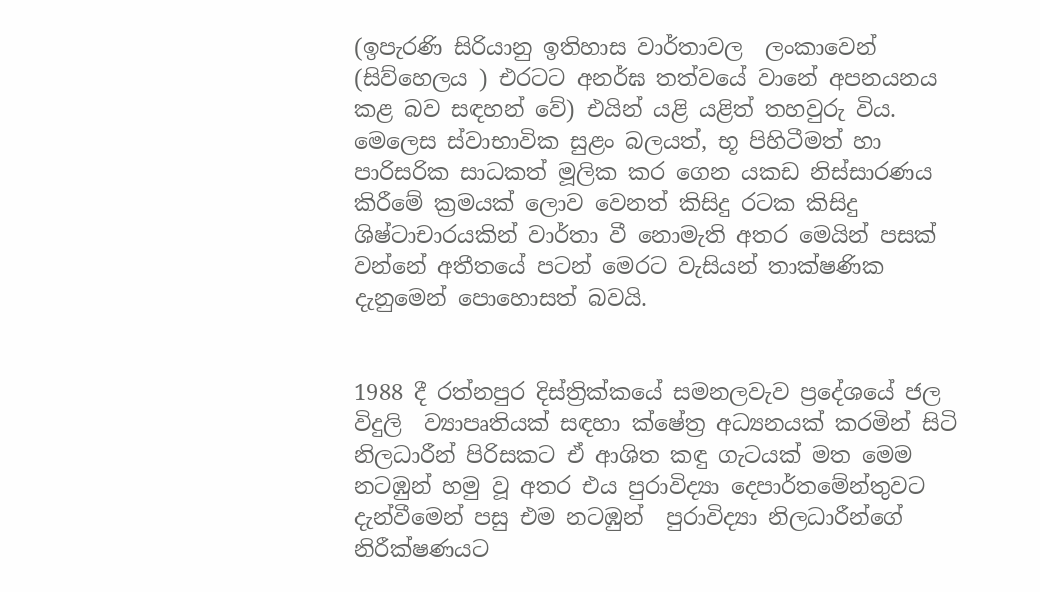(ඉපැරණි සිරියානු ඉතිහාස වාර්තාවල  ලංකාවෙන් (සිව්හෙලය ) එරටට අනර්ඝ තත්වයේ වානේ අපනයනය  කළ බව සඳහන් වේ) එයින් යළි යළිත් තහවුරු විය. මෙලෙස ස්වාභාවික සුළං බලයත්, භූ පිහිටීමත් හා පාරිසරික සාධකත් මූලික කර ගෙන යකඩ නිස්සාරණය කිරීමේ ක්‍රමයක් ලොව වෙනත් කිසිදු රටක කිසිදු ශිෂ්ටාචාරයකින් වාර්තා වී නොමැති අතර මෙයින් පසක් වන්නේ අතීතයේ පටන් මෙරට වැසියන් තාක්ෂණික දැනුමෙන් පොහොසත් බවයි.


1988 දී රත්නපුර දිස්ත්‍රික්කයේ සමනලවැව ප්‍රදේශයේ ජල විදුලි  ව්‍යාපෘතියක් සඳහා ක්ෂේත්‍ර අධ්‍යනයක් කරමින් සිටි නිලධාරීන් පිරිසකට ඒ ආශිත කඳු ගැටයක් මත මෙම නටඹුන් හමු වූ අතර එය පුරාවිද්‍යා දෙපාර්තමේන්තුවට දැන්වීමෙන් පසු එම නටඹුන්  පුරාවිද්‍යා නිලධාරීන්ගේ නිරීක්ෂණයට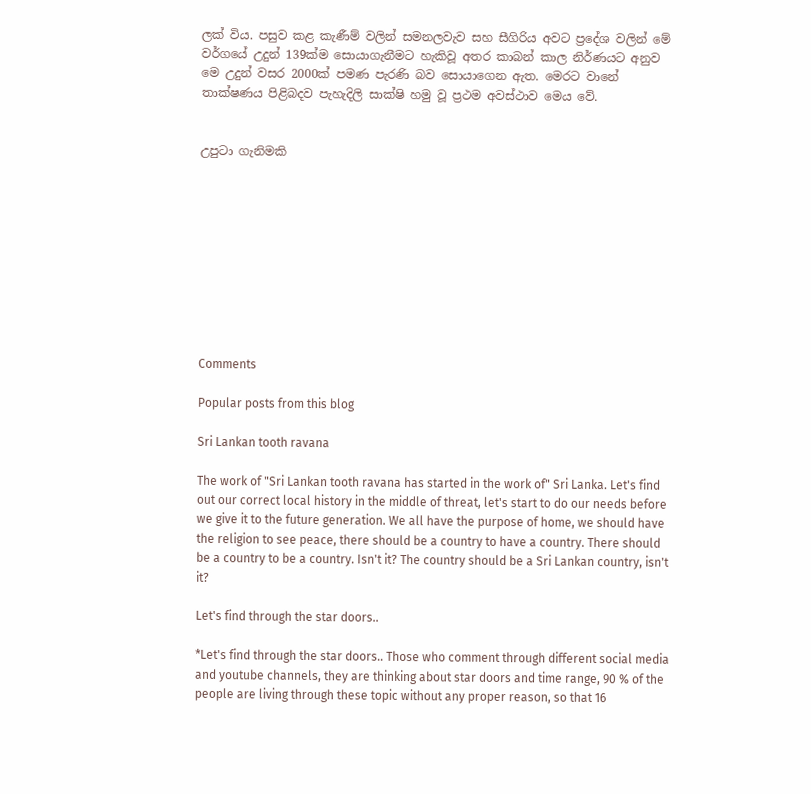ලක් විය. පසුව කළ කැණීම් වලින් සමනලවැව සහ සීගිරිය අවට ප්‍රදේශ වලින් මේ වර්ගයේ උදුන් 139ක්ම සොයාගැනීමට හැකිවූ අතර කාබන් කාල නිර්ණයට අනුව මෙ උදුන් වසර 2000ක් පමණ පැරණි බව සොයාගෙන ඇත. මෙරට වානේ තාක්ෂණය පිළිබදව පැහැදිලි සාක්ෂි හමු වූ ප්‍රථම අවස්ථාව මෙය වේ.


උපුටා ගැනිමකි










Comments

Popular posts from this blog

Sri Lankan tooth ravana

The work of "Sri Lankan tooth ravana has started in the work of" Sri Lanka. Let's find out our correct local history in the middle of threat, let's start to do our needs before we give it to the future generation. We all have the purpose of home, we should have the religion to see peace, there should be a country to have a country. There should be a country to be a country. Isn't it? The country should be a Sri Lankan country, isn't it?

Let's find through the star doors..

*Let's find through the star doors.. Those who comment through different social media and youtube channels, they are thinking about star doors and time range, 90 % of the people are living through these topic without any proper reason, so that 16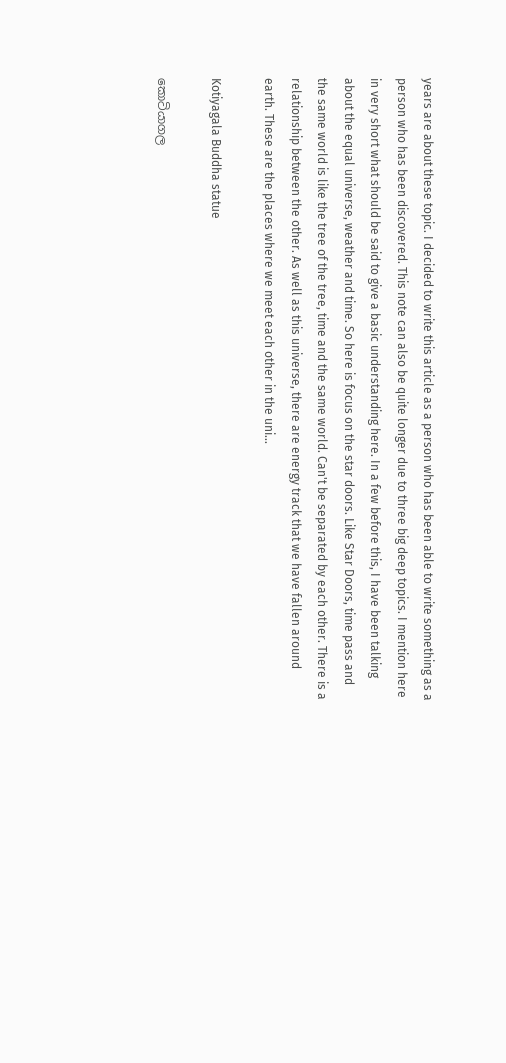years are about these topic. I decided to write this article as a person who has been able to write something as a person who has been discovered. This note can also be quite longer due to three big deep topics. I mention here in very short what should be said to give a basic understanding here. In a few before this, I have been talking about the equal universe, weather and time. So here is focus on the star doors. Like Star Doors, time pass and the same world is like the tree of the tree, time and the same world. Can't be separated by each other. There is a relationship between the other. As well as this universe, there are energy track that we have fallen around earth. These are the places where we meet each other in the uni...

Kotiyagala Buddha statue

කොටියාගල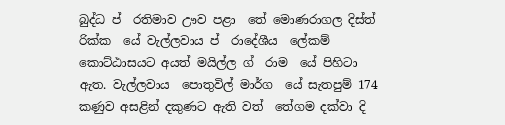බුද්ධ ප් ‍ රතිමාව ඌව පළා ‍‍ තේ මොණරාගල දිස්ත් ‍ රික්ක ‍‍ යේ වැල්ලවාය ප් ‍ රාදේශීය ‍ ලේකම් ‍ කොට්ඨාසයට අයත් මයිල්ල ග් ‍ රාම ‍ යේ පිහිටා ඇත. වැල්ලවාය ‍‍ පොතුවිල් මාර්ග ‍ යේ සැතපුම් 174 කණුව අසළින් දකුණට ඇති වත් ‍‍ තේගම දක්වා දි ‍‍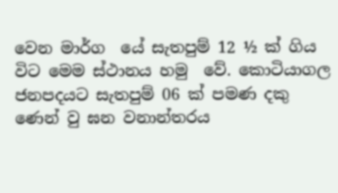වෙන මාර්ග ‍‍ යේ සැතපුම් 12 ½ ක් ගිය විට මෙම ස්ථානය හමු ‍ වේ. කොටියාගල ජනපදයට සැතපුම් 06 ක් පමණ දකු ‍ ණෙන් වු ඝන වනාන්තරය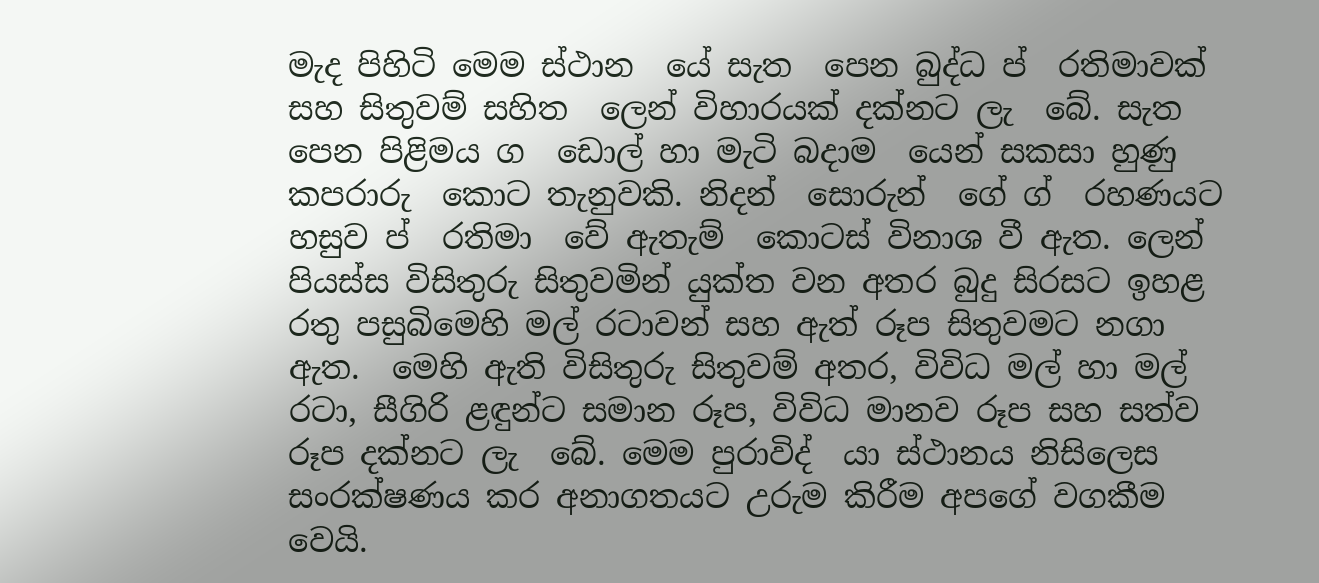මැද පිහිටි මෙම ස්ථාන ‍‍ යේ සැත ‍ පෙන බුද්ධ ප් ‍ රතිමාවක් සහ සිතුවම් සහිත ‍ ලෙන් විහාරයක් දක්නට ලැ ‍ බේ. සැත ‍ පෙන පිළිමය ග ‍‍ ඩොල් හා මැටි බදාම ‍‍ යෙන් සකසා හුණු කපරාරු ‍‍ කොට තැනුවකි. නිදන් ‍ සොරුන් ‍‍‍‍‍ ගේ ග් ‍ රහණයට හසුව ප් ‍ රතිමා ‍ වේ ඇතැම් ‍ කොටස් විනාශ වී ඇත. ලෙන් පියස්ස විසිතුරු සිතුවමින් යුක්ත වන අතර බුදු සිරසට ඉහළ රතු පසුබිමෙහි මල් රටාවන් සහ ඇත් රූප සිතුවමට නගා ඇත.  මෙහි ඇති විසිතුරු සිතුවම් අතර, විවිධ මල් හා මල් රටා, සීගිරි ළඳුන්ට සමාන රූප, විවිධ මානව රූප සහ සත්ව රූප දක්නට ලැ ‍ බේ. මෙම පුරාවිද් ‍ යා ස්ථානය නිසිලෙස සංරක්ෂණය කර අනාගතයට උරුම කිරීම අපගේ වගකීම වෙයි.